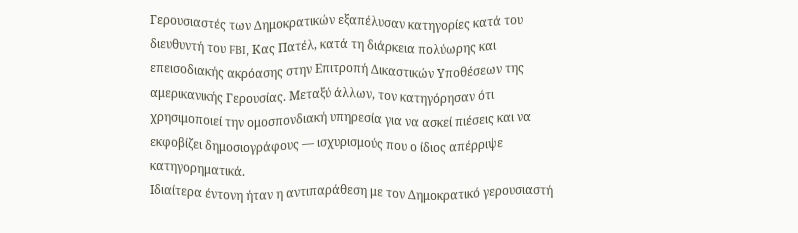Γερουσιαστές των Δημοκρατικών εξαπέλυσαν κατηγορίες κατά του διευθυντή του FBI, Κας Πατέλ, κατά τη διάρκεια πολύωρης και επεισοδιακής ακρόασης στην Επιτροπή Δικαστικών Υποθέσεων της αμερικανικής Γερουσίας. Μεταξύ άλλων, τον κατηγόρησαν ότι χρησιμοποιεί την ομοσπονδιακή υπηρεσία για να ασκεί πιέσεις και να εκφοβίζει δημοσιογράφους — ισχυρισμούς που ο ίδιος απέρριψε κατηγορηματικά.
Ιδιαίτερα έντονη ήταν η αντιπαράθεση με τον Δημοκρατικό γερουσιαστή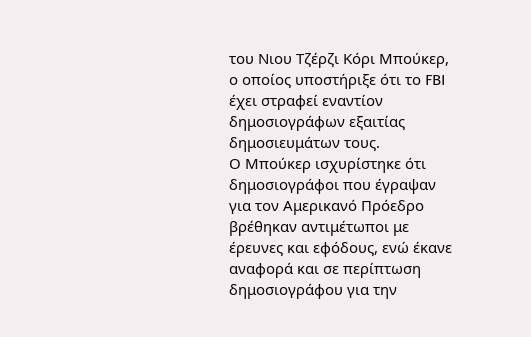του Νιου Τζέρζι Κόρι Μπούκερ, ο οποίος υποστήριξε ότι το FBI έχει στραφεί εναντίον δημοσιογράφων εξαιτίας δημοσιευμάτων τους.
Ο Μπούκερ ισχυρίστηκε ότι δημοσιογράφοι που έγραψαν για τον Αμερικανό Πρόεδρο βρέθηκαν αντιμέτωποι με έρευνες και εφόδους, ενώ έκανε αναφορά και σε περίπτωση δημοσιογράφου για την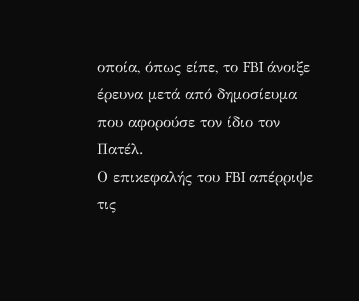οποία, όπως είπε, το FBI άνοιξε έρευνα μετά από δημοσίευμα που αφορούσε τον ίδιο τον Πατέλ.
Ο επικεφαλής του FBI απέρριψε τις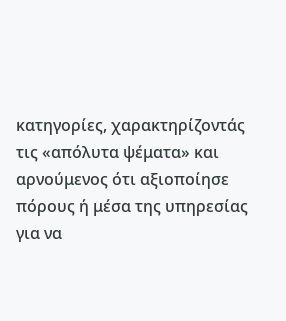κατηγορίες, χαρακτηρίζοντάς τις «απόλυτα ψέματα» και αρνούμενος ότι αξιοποίησε πόρους ή μέσα της υπηρεσίας για να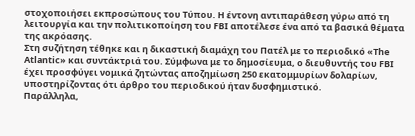στοχοποιήσει εκπροσώπους του Τύπου. Η έντονη αντιπαράθεση γύρω από τη λειτουργία και την πολιτικοποίηση του FBI αποτέλεσε ένα από τα βασικά θέματα της ακρόασης.
Στη συζήτηση τέθηκε και η δικαστική διαμάχη του Πατέλ με το περιοδικό «The Atlantic» και συντάκτριά του. Σύμφωνα με το δημοσίευμα, ο διευθυντής του FBI έχει προσφύγει νομικά ζητώντας αποζημίωση 250 εκατομμυρίων δολαρίων, υποστηρίζοντας ότι άρθρο του περιοδικού ήταν δυσφημιστικό.
Παράλληλα,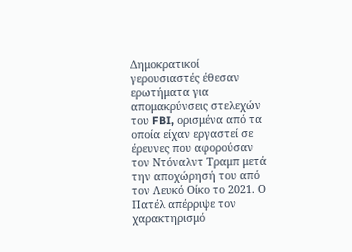Δημοκρατικοί γερουσιαστές έθεσαν ερωτήματα για απομακρύνσεις στελεχών του FBI, ορισμένα από τα οποία είχαν εργαστεί σε έρευνες που αφορούσαν τον Ντόναλντ Τραμπ μετά την αποχώρησή του από τον Λευκό Οίκο το 2021. Ο Πατέλ απέρριψε τον χαρακτηρισμό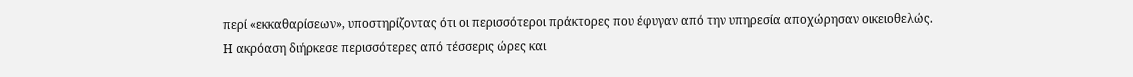περί «εκκαθαρίσεων», υποστηρίζοντας ότι οι περισσότεροι πράκτορες που έφυγαν από την υπηρεσία αποχώρησαν οικειοθελώς.
Η ακρόαση διήρκεσε περισσότερες από τέσσερις ώρες και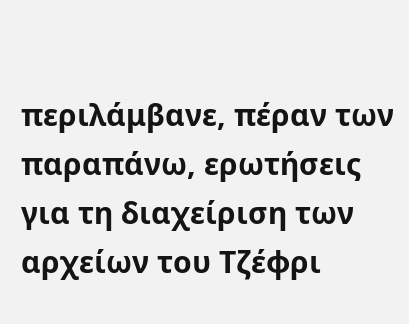περιλάμβανε, πέραν των παραπάνω, ερωτήσεις για τη διαχείριση των αρχείων του Τζέφρι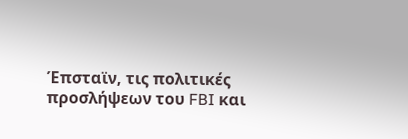Έπσταϊν, τις πολιτικές προσλήψεων του FBI και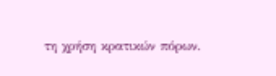τη χρήση κρατικών πόρων.